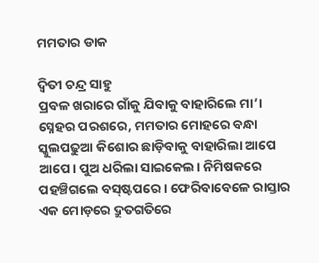ମମତାର ଡାକ

ଦ୍ୱିତୀ ଚନ୍ଦ୍ର ସାହୁ
ପ୍ରବଳ ଖରାରେ ଗାଁକୁ ଯିବାକୁ ବାହାରିଲେ ମା’। ସ୍ନେହର ପରଶରେ, ମମତାର ମୋହରେ ବନ୍ଧା ସ୍କୁଲପଢୁଆ କିଶୋର ଛାଡ଼ିବାକୁ ବାହାରିଲା ଆପେ ଆପେ। ପୁଅ ଧରିଲା ସାଇକେଲ। ନିମିଷକରେ ପହଞ୍ଚିଗଲେ ବସ୍‌ଷ୍ଟପରେ। ଫେରିବାବେଳେ ରାସ୍ତାର ଏକ ମୋଡ଼ରେ ଦ୍ରୁତଗତିରେ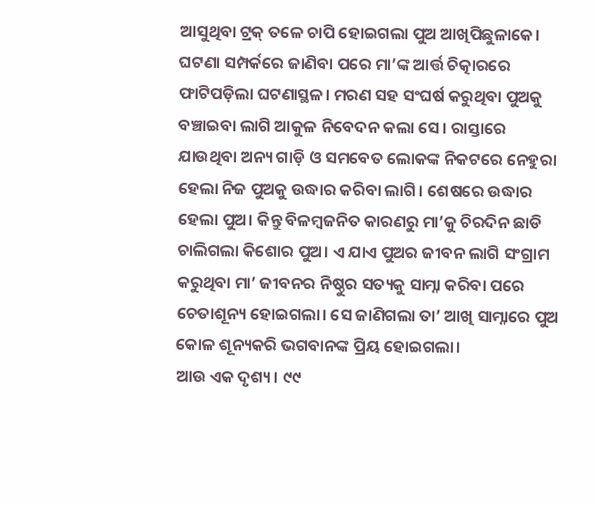ଆସୁଥିବା ଟ୍ରକ୍‌ ତଳେ ଚାପି ହୋଇଗଲା ପୁଅ ଆଖିପିଛୁଳାକେ। ଘଟଣା ସମ୍ପର୍କରେ ଜାଣିବା ପରେ ମା’ଙ୍କ ଆର୍ତ୍ତ ଚିତ୍କାରରେ ଫାଟିପଡ଼ିଲା ଘଟଣାସ୍ଥଳ। ମରଣ ସହ ସଂଘର୍ଷ କରୁଥିବା ପୁଅକୁ ବଞ୍ଚାଇବା ଲାଗି ଆକୁଳ ନିବେଦନ କଲା ସେ। ରାସ୍ତାରେ ଯାଉଥିବା ଅନ୍ୟ ଗାଡ଼ି ଓ ସମବେତ ଲୋକଙ୍କ ନିକଟରେ ନେହୁରା ହେଲା ନିଜ ପୁଅକୁ ଉଦ୍ଧାର କରିବା ଲାଗି। ଶେଷରେ ଉଦ୍ଧାର ହେଲା ପୁଅ। କିନ୍ତୁ ବିଳମ୍ବଜନିତ କାରଣରୁ ମା’କୁ ଚିରଦିନ ଛାଡି ଚାଲିଗଲା କିଶୋର ପୁଅ। ଏ ଯାଏ ପୁଅର ଜୀବନ ଲାଗି ସଂଗ୍ରାମ କରୁଥିବା ମା’ ଜୀବନର ନିଷ୍ଠୁର ସତ୍ୟକୁ ସାମ୍ନା କରିବା ପରେ ଚେତାଶୂନ୍ୟ ହୋଇଗଲା। ସେ ଜାଣିଗଲା ତା’ ଆଖି ସାମ୍ନାରେ ପୁଅ କୋଳ ଶୂନ୍ୟକରି ଭଗବାନଙ୍କ ପ୍ରିୟ ହୋଇଗଲା।
ଆଉ ଏକ ଦୃଶ୍ୟ। ୯୯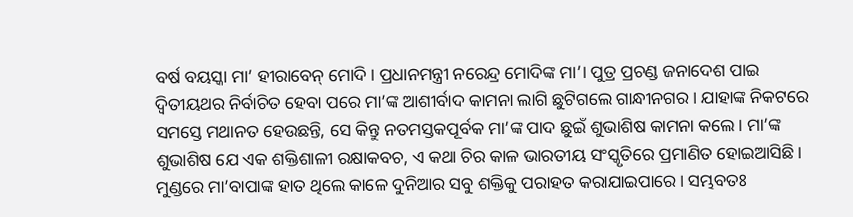ବର୍ଷ ବୟସ୍କା ମା’ ହୀରାବେନ୍‌ ମୋଦି। ପ୍ରଧାନମନ୍ତ୍ରୀ ନରେନ୍ଦ୍ର ମୋଦିଙ୍କ ମା’। ପୁତ୍ର ପ୍ରଚଣ୍ଡ ଜନାଦେଶ ପାଇ ଦ୍ୱିତୀୟଥର ନିର୍ବାଚିତ ହେବା ପରେ ମା’ଙ୍କ ଆଶୀର୍ବାଦ କାମନା ଲାଗି ଛୁଟିଗଲେ ଗାନ୍ଧୀନଗର। ଯାହାଙ୍କ ନିକଟରେ ସମସ୍ତେ ମଥାନତ ହେଉଛନ୍ତି, ସେ କିନ୍ତୁ ନତମସ୍ତକପୂର୍ବକ ମା’ଙ୍କ ପାଦ ଛୁଇଁ ଶୁଭାଶିଷ କାମନା କଲେ। ମା’ଙ୍କ ଶୁଭାଶିଷ ଯେ ଏକ ଶକ୍ତିଶାଳୀ ରକ୍ଷାକବଚ, ଏ କଥା ଚିର କାଳ ଭାରତୀୟ ସଂସ୍କୃତିରେ ପ୍ରମାଣିତ ହୋଇଆସିଛି। ମୁଣ୍ଡରେ ମା’ବାପାଙ୍କ ହାତ ଥିଲେ କାଳେ ଦୁନିଆର ସବୁ ଶକ୍ତିକୁ ପରାହତ କରାଯାଇପାରେ। ସମ୍ଭବତଃ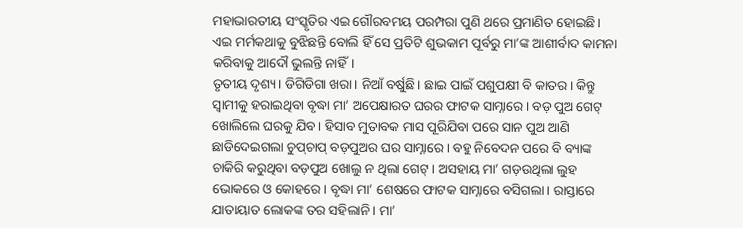ମହାଭାରତୀୟ ସଂସ୍କୃତିର ଏଇ ଗୌରବମୟ ପରମ୍ପରା ପୁଣି ଥରେ ପ୍ରମାଣିତ ହୋଇଛି। ଏଇ ମର୍ମକଥାକୁ ବୁଝିଛନ୍ତି ବୋଲି ହିଁ ସେ ପ୍ରତିଟି ଶୁଭକାମ ପୂର୍ବରୁ ମା’ଙ୍କ ଆଶୀର୍ବାଦ କାମନା କରିବାକୁ ଆଦୌ ଭୁଲନ୍ତି ନାହିଁ।
ତୃତୀୟ ଦୃଶ୍ୟ। ଡିଗିଡିଗା ଖରା। ନିଆଁ ବର୍ଷୁଛି। ଛାଇ ପାଇଁ ପଶୁପକ୍ଷୀ ବି କାତର। କିନ୍ତୁ ସ୍ବାମୀକୁ ହରାଇଥିବା ବୃଦ୍ଧା ମା’ ଅପେକ୍ଷାରତ ଘରର ଫାଟକ ସାମ୍ନାରେ। ବଡ଼ ପୁଅ ଗେଟ୍‌ ଖୋଲିଲେ ଘରକୁ ଯିବ। ହିସାବ ମୁତାବକ ମାସ ପୂରିଯିବା ପରେ ସାନ ପୁଅ ଆଣି ଛାଡିଦେଇଗଲା ଚୁପ୍‌ଚାପ୍‌ ବଡ଼ପୁଅର ଘର ସାମ୍ନାରେ। ବହୁ ନିବେଦନ ପରେ ବି ବ୍ୟାଙ୍କ ଚାକିରି କରୁଥିବା ବଡ଼ପୁଅ ଖୋଲୁ ନ ଥିଲା ଗେଟ୍‌। ଅସହାୟ ମା’ ଗଡ଼ଉଥିଲା ଲୁହ ଭୋକରେ ଓ କୋହରେ। ବୃଦ୍ଧା ମା’ ଶେଷରେ ଫାଟକ ସାମ୍ନାରେ ବସିଗଲା। ରାସ୍ତାରେ ଯାତାୟାତ ଲୋକଙ୍କ ତର ସହିଲାନି। ମା’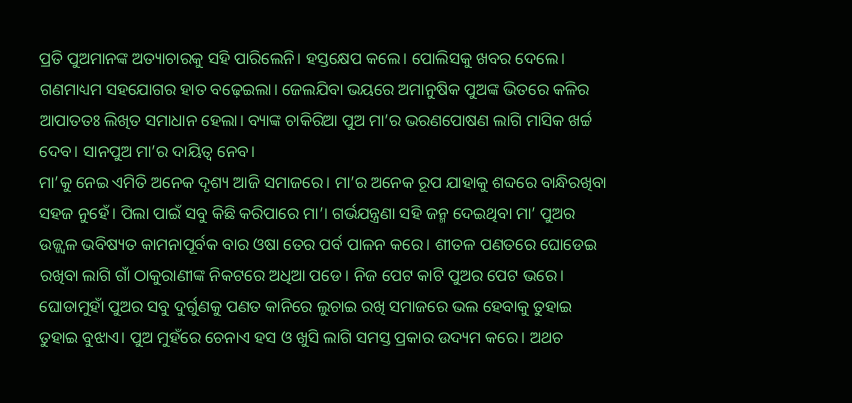ପ୍ରତି ପୁଅମାନଙ୍କ ଅତ୍ୟାଚାରକୁ ସହି ପାରିଲେନି। ହସ୍ତକ୍ଷେପ କଲେ। ପୋଲିସକୁ ଖବର ଦେଲେ। ଗଣମାଧ୍ୟମ ସହଯୋଗର ହାତ ବଢ଼େଇଲା। ଜେଲଯିବା ଭୟରେ ଅମାନୁଷିକ ପୁଅଙ୍କ ଭିତରେ କଳିର ଆପାତତଃ ଲିଖିତ ସମାଧାନ ହେଲା। ବ୍ୟାଙ୍କ ଚାକିରିଆ ପୁଅ ମା’ର ଭରଣପୋଷଣ ଲାଗି ମାସିକ ଖର୍ଚ୍ଚ ଦେବ। ସାନପୁଅ ମା’ର ଦାୟିତ୍ୱ ନେବ।
ମା’କୁ ନେଇ ଏମିତି ଅନେକ ଦୃଶ୍ୟ ଆଜି ସମାଜରେ। ମା’ର ଅନେକ ରୂପ ଯାହାକୁ ଶବ୍ଦରେ ବାନ୍ଧିରଖିବା ସହଜ ନୁହେଁ। ପିଲା ପାଇଁ ସବୁ କିଛି କରିପାରେ ମା’। ଗର୍ଭଯନ୍ତ୍ରଣା ସହି ଜନ୍ମ ଦେଇଥିବା ମା’ ପୁଅର ଉଜ୍ଜ୍ୱଳ ଭବିଷ୍ୟତ କାମନାପୂର୍ବକ ବାର ଓଷା ତେର ପର୍ବ ପାଳନ କରେ। ଶୀତଳ ପଣତରେ ଘୋଡେଇ ରଖିବା ଲାଗି ଗାଁ ଠାକୁରାଣୀଙ୍କ ନିକଟରେ ଅଧିଆ ପଡେ। ନିଜ ପେଟ କାଟି ପୁଅର ପେଟ ଭରେ। ଘୋଡାମୁହାଁ ପୁଅର ସବୁ ଦୁର୍ଗୁଣକୁ ପଣତ କାନିରେ ଲୁଚାଇ ରଖି ସମାଜରେ ଭଲ ହେବାକୁ ତୁହାଇ ତୁହାଇ ବୁଝାଏ। ପୁଅ ମୁହଁରେ ଚେନାଏ ହସ ଓ ଖୁସି ଲାଗି ସମସ୍ତ ପ୍ରକାର ଉଦ୍ୟମ କରେ। ଅଥଚ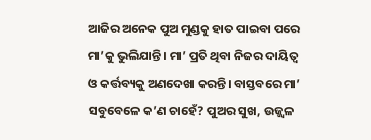ଆଜିର ଅନେକ ପୁଅ ମୁଣ୍ଡକୁ ହାତ ପାଇବା ପରେ ମା’କୁ ଭୁଲିଯାନ୍ତି। ମା’ ପ୍ରତି ଥିବା ନିଜର ଦାୟିତ୍ୱ ଓ କର୍ତ୍ତବ୍ୟକୁ ଅଣଦେଖା କରନ୍ତି। ବାସ୍ତବରେ ମା’ ସବୁବେଳେ କ’ଣ ଚାହେଁ? ପୁଅର ସୁଖ, ଉଜ୍ଜ୍ୱଳ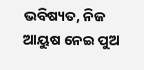ଭବିଷ୍ୟତ, ନିଜ ଆୟୁଷ ନେଇ ପୁଅ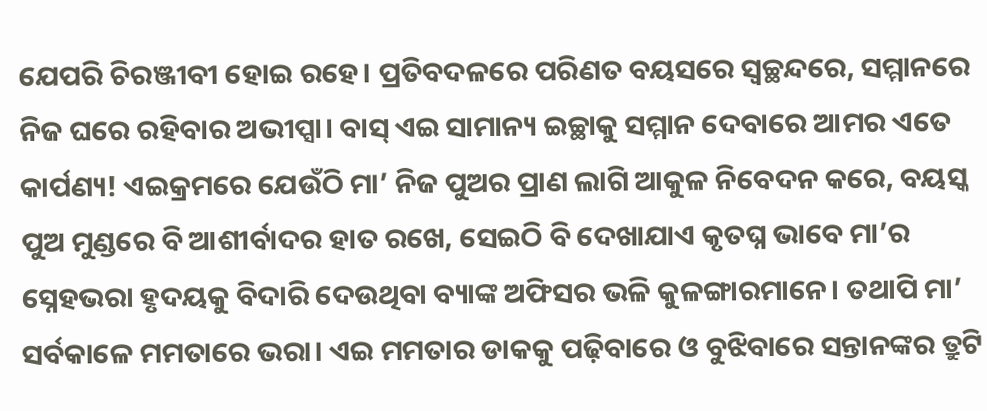ଯେପରି ଚିରଞ୍ଜୀବୀ ହୋଇ ରହେ। ପ୍ରତିବଦଳରେ ପରିଣତ ବୟସରେ ସ୍ବଚ୍ଛନ୍ଦରେ, ସମ୍ମାନରେ ନିଜ ଘରେ ରହିବାର ଅଭୀପ୍ସା। ବାସ୍‌ ଏଇ ସାମାନ୍ୟ ଇଚ୍ଛାକୁ ସମ୍ମାନ ଦେବାରେ ଆମର ଏତେ କାର୍ପଣ୍ୟ! ଏଇକ୍ରମରେ ଯେଉଁଠି ମା’ ନିଜ ପୁଅର ପ୍ରାଣ ଲାଗି ଆକୁଳ ନିବେଦନ କରେ, ବୟସ୍କ ପୁଅ ମୁଣ୍ଡରେ ବି ଆଶୀର୍ବାଦର ହାତ ରଖେ, ସେଇଠି ବି ଦେଖାଯାଏ କୃତଘ୍ନ ଭାବେ ମା’ର ସ୍ନେହଭରା ହୃଦୟକୁ ବିଦାରି ଦେଉଥିବା ବ୍ୟାଙ୍କ ଅଫିସର ଭଳି କୁଳଙ୍ଗାରମାନେ। ତଥାପି ମା’ ସର୍ବକାଳେ ମମତାରେ ଭରା। ଏଇ ମମତାର ଡାକକୁ ପଢ଼ିବାରେ ଓ ବୁଝିବାରେ ସନ୍ତାନଙ୍କର ତ୍ରୁଟି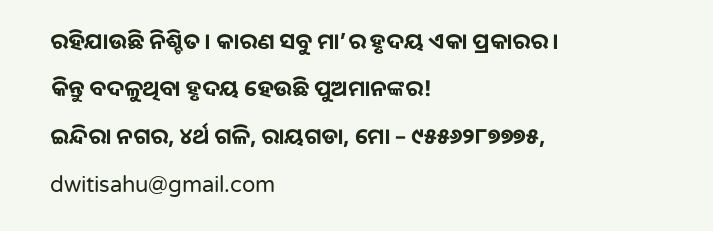ରହିଯାଉଛି ନିଶ୍ଚିତ। କାରଣ ସବୁ ମା’ର ହୃଦୟ ଏକା ପ୍ରକାରର। କିନ୍ତୁ ବଦଳୁଥିବା ହୃଦୟ ହେଉଛି ପୁଅମାନଙ୍କର!
ଇନ୍ଦିରା ନଗର, ୪ର୍ଥ ଗଳି, ରାୟଗଡା, ମୋ – ୯୫୫୬୨୮୭୭୭୫, dwitisahu@gmail.com